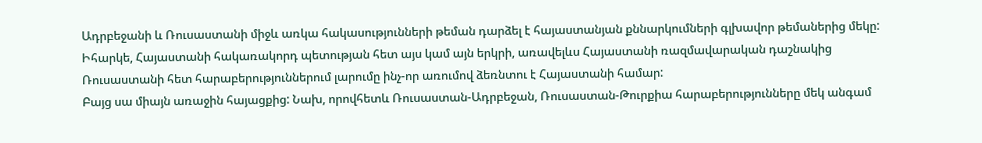Ադրբեջանի և Ռուսաստանի միջև առկա հակասությունների թեման դարձել է հայաստանյան քննարկումների գլխավոր թեմաներից մեկը: Իհարկե, Հայաստանի հակառակորդ պետության հետ այս կամ այն երկրի, առավելևս Հայաստանի ռազմավարական դաշնակից Ռուսաստանի հետ հարաբերություններում լարումը ինչ-որ առումով ձեռնտու է Հայաստանի համար:
Բայց սա միայն առաջին հայացքից: Նախ, որովհետև Ռուսաստան-Ադրբեջան, Ռուսաստան-Թուրքիա հարաբերությունները մեկ անգամ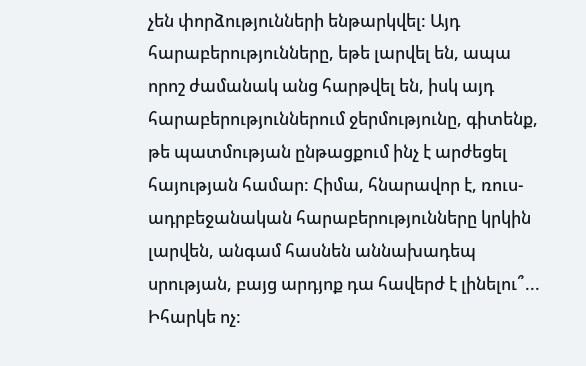չեն փորձությունների ենթարկվել: Այդ հարաբերությունները, եթե լարվել են, ապա որոշ ժամանակ անց հարթվել են, իսկ այդ հարաբերություններում ջերմությունը, գիտենք, թե պատմության ընթացքում ինչ է արժեցել հայության համար: Հիմա, հնարավոր է, ռուս-ադրբեջանական հարաբերությունները կրկին լարվեն, անգամ հասնեն աննախադեպ սրության, բայց արդյոք դա հավերժ է լինելու՞... Իհարկե ոչ: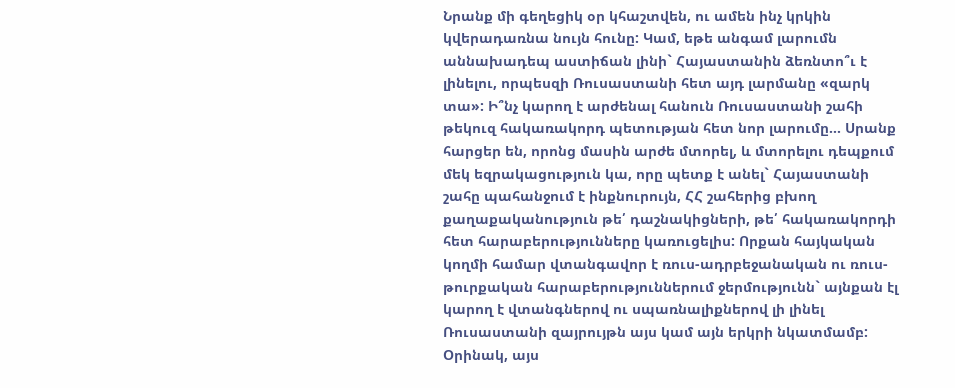Նրանք մի գեղեցիկ օր կհաշտվեն, ու ամեն ինչ կրկին կվերադառնա նույն հունը: Կամ, եթե անգամ լարումն աննախադեպ աստիճան լինի` Հայաստանին ձեռնտո՞ւ է լինելու, որպեսզի Ռուսաստանի հետ այդ լարմանը «զարկ տա»: Ի՞նչ կարող է արժենալ հանուն Ռուսաստանի շահի թեկուզ հակառակորդ պետության հետ նոր լարումը... Սրանք հարցեր են, որոնց մասին արժե մտորել, և մտորելու դեպքում մեկ եզրակացություն կա, որը պետք է անել` Հայաստանի շահը պահանջում է ինքնուրույն, ՀՀ շահերից բխող քաղաքականություն թե՛ դաշնակիցների, թե՛ հակառակորդի հետ հարաբերությունները կառուցելիս: Որքան հայկական կողմի համար վտանգավոր է ռուս-ադրբեջանական ու ռուս-թուրքական հարաբերություններում ջերմությունն` այնքան էլ կարող է վտանգներով ու սպառնալիքներով լի լինել Ռուսաստանի զայրույթն այս կամ այն երկրի նկատմամբ:
Օրինակ, այս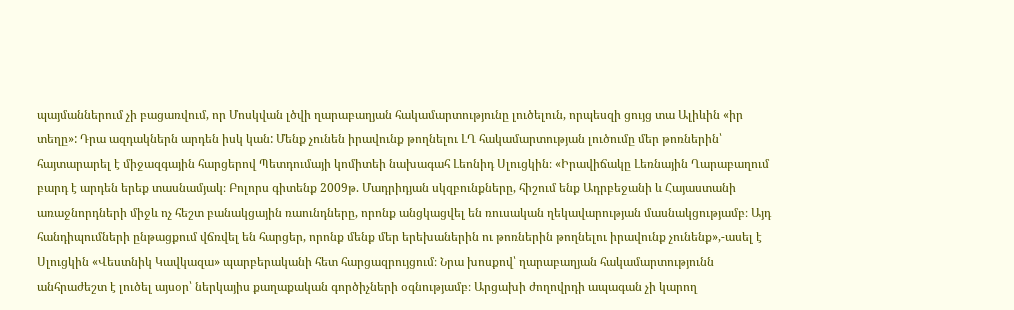պայմաններում չի բացառվում, որ Մոսկվան լծվի ղարաբաղյան հակամարտությունը լուծելուն, որպեսզի ցույց տա Ալիևին «իր տեղը»: Դրա ազդակներն արդեն իսկ կան: Մենք չունեն իրավունք թողնելու ԼՂ հակամարտության լուծումը մեր թոռներին՝ հայտարարել է միջազգային հարցերով Պետդումայի կոմիտեի նախագահ Լեոնիդ Սլուցկին։ «Իրավիճակը Լեռնային Ղարաբաղում բարդ է արդեն երեք տասնամյակ։ Բոլորս գիտենք 2009թ. Մադրիդյան սկզբունքները, հիշում ենք Ադրբեջանի և Հայաստանի առաջնորդների միջև ոչ հեշտ բանակցային ռաունդները, որոնք անցկացվել են ռուսական ղեկավարության մասնակցությամբ։ Այդ հանդիպումների ընթացքում վճռվել են հարցեր, որոնք մենք մեր երեխաներին ու թոռներին թողնելու իրավունք չունենք»,-ասել է Սլուցկին «Վեստնիկ Կավկազա» պարբերականի հետ հարցազրույցում։ Նրա խոսքով՝ ղարաբաղյան հակամարտությունն անհրաժեշտ է լուծել այսօր՝ ներկայիս քաղաքական գործիչների օգնությամբ։ Արցախի ժողովրդի ապագան չի կարող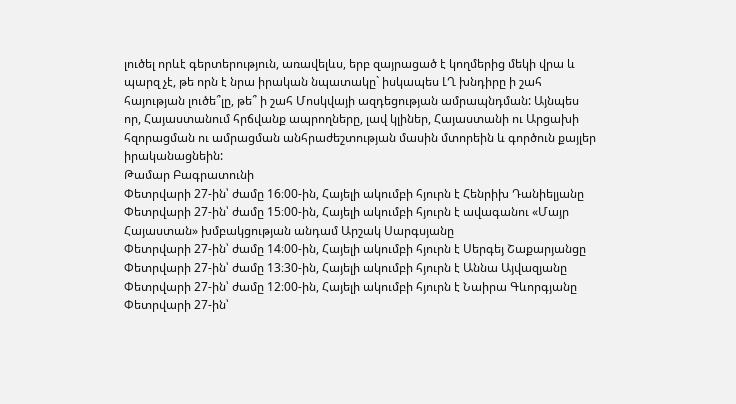լուծել որևէ գերտերություն, առավելևս, երբ զայրացած է կողմերից մեկի վրա և պարզ չէ, թե որն է նրա իրական նպատակը` իսկապես ԼՂ խնդիրը ի շահ հայության լուծե՞լը, թե՞ ի շահ Մոսկվայի ազդեցության ամրապնդման: Այնպես որ, Հայաստանում հրճվանք ապրողները, լավ կլիներ, Հայաստանի ու Արցախի հզորացման ու ամրացման անհրաժեշտության մասին մտորեին և գործուն քայլեր իրականացնեին:
Թամար Բագրատունի
Փետրվարի 27-ին՝ ժամը 16։00-ին, Հայելի ակումբի հյուրն է Հենրիխ Դանիելյանը
Փետրվարի 27-ին՝ ժամը 15։00-ին, Հայելի ակումբի հյուրն է ավագանու «Մայր Հայաստան» խմբակցության անդամ Արշակ Սարգսյանը
Փետրվարի 27-ին՝ ժամը 14։00-ին, Հայելի ակումբի հյուրն է Սերգեյ Շաքարյանցը
Փետրվարի 27-ին՝ ժամը 13։30-ին, Հայելի ակումբի հյուրն է Աննա Այվազյանը
Փետրվարի 27-ին՝ ժամը 12։00-ին, Հայելի ակումբի հյուրն է Նաիրա Գևորգյանը
Փետրվարի 27-ին՝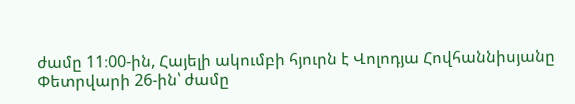ժամը 11։00-ին, Հայելի ակումբի հյուրն է Վոլոդյա Հովհաննիսյանը
Փետրվարի 26-ին՝ ժամը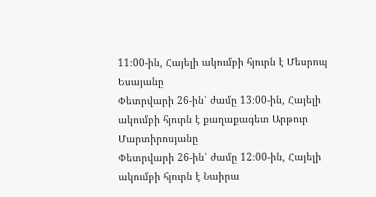11։00-ին, Հայելի ակումբի հյուրն է Մեսրոպ Եսայանը
Փետրվարի 26-ին՝ ժամը 13։00-ին, Հայելի ակումբի հյուրն է քաղաքագետ Արթուր Մարտիրոսյանը
Փետրվարի 26-ին՝ ժամը 12։00-ին, Հայելի ակումբի հյուրն է Նաիրա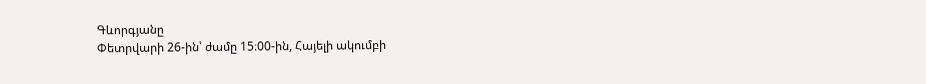Գևորգյանը
Փետրվարի 26-ին՝ ժամը 15։00-ին, Հայելի ակումբի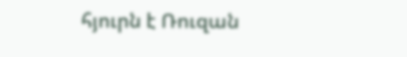հյուրն է Ռուզան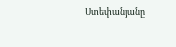Ստեփանյանը